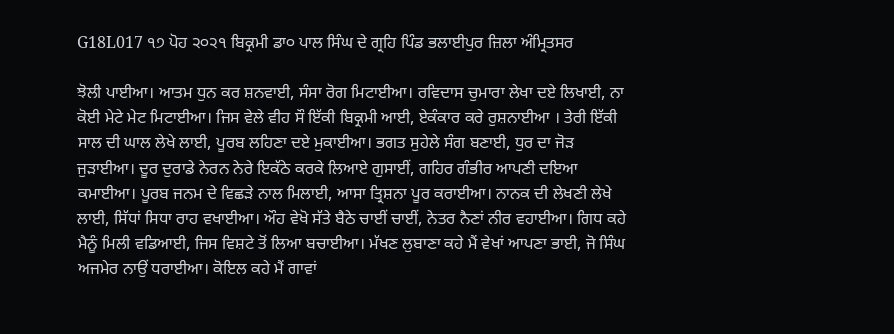G18L017 ੧੭ ਪੋਹ ੨੦੨੧ ਬਿਕ੍ਰਮੀ ਡਾ੦ ਪਾਲ ਸਿੰਘ ਦੇ ਗ੍ਰਹਿ ਪਿੰਡ ਭਲਾਈਪੁਰ ਜ਼ਿਲਾ ਅੰਮ੍ਰਿਤਸਰ

ਝੋਲੀ ਪਾਈਆ। ਆਤਮ ਧੁਨ ਕਰ ਸ਼ਨਵਾਈ, ਸੰਸਾ ਰੋਗ ਮਿਟਾਈਆ। ਰਵਿਦਾਸ ਚੁਮਾਰਾ ਲੇਖਾ ਦਏ ਲਿਖਾਈ, ਨਾ ਕੋਈ ਮੇਟੇ ਮੇਟ ਮਿਟਾਈਆ। ਜਿਸ ਵੇਲੇ ਵੀਹ ਸੌ ਇੱਕੀ ਬਿਕ੍ਰਮੀ ਆਈ, ਏਕੰਕਾਰ ਕਰੇ ਰੁਸ਼ਨਾਈਆ । ਤੇਰੀ ਇੱਕੀ ਸਾਲ ਦੀ ਘਾਲ ਲੇਖੇ ਲਾਈ, ਪੂਰਬ ਲਹਿਣਾ ਦਏ ਮੁਕਾਈਆ। ਭਗਤ ਸੁਹੇਲੇ ਸੰਗ ਬਣਾਈ, ਧੁਰ ਦਾ ਜੋੜ ਜੁੜਾਈਆ। ਦੂਰ ਦੁਰਾਡੇ ਨੇਰਨ ਨੇਰੇ ਇਕੱਠੇ ਕਰਕੇ ਲਿਆਏ ਗੁਸਾਈਂ, ਗਹਿਰ ਗੰਭੀਰ ਆਪਣੀ ਦਇਆ ਕਮਾਈਆ। ਪੂਰਬ ਜਨਮ ਦੇ ਵਿਛੜੇ ਨਾਲ ਮਿਲਾਈ, ਆਸਾ ਤ੍ਰਿਸ਼ਨਾ ਪੂਰ ਕਰਾਈਆ। ਨਾਨਕ ਦੀ ਲੇਖਣੀ ਲੇਖੇ ਲਾਈ, ਸਿੱਧਾਂ ਸਿਧਾ ਰਾਹ ਵਖਾਈਆ। ਔਹ ਵੇਖੋ ਸੱਤੇ ਬੈਠੇ ਚਾਈਂ ਚਾਈਂ, ਨੇਤਰ ਨੈਣਾਂ ਨੀਰ ਵਹਾਈਆ। ਗਿਧ ਕਹੇ ਮੈਨੂੰ ਮਿਲੀ ਵਡਿਆਈ, ਜਿਸ ਵਿਸ਼ਟੇ ਤੋਂ ਲਿਆ ਬਚਾਈਆ। ਮੱਖਣ ਲੁਬਾਣਾ ਕਹੇ ਮੈਂ ਵੇਖਾਂ ਆਪਣਾ ਭਾਈ, ਜੋ ਸਿੰਘ ਅਜਮੇਰ ਨਾਉਂ ਧਰਾਈਆ। ਕੋਇਲ ਕਹੇ ਮੈਂ ਗਾਵਾਂ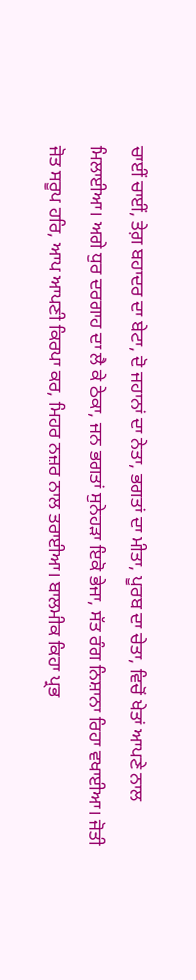ਚਾਈਂ ਚਾਈਂ, ਤੇਗ਼ ਬਹਾਦਰ ਦਾ ਬੇਟਾ, ਦੋ ਜਹਾਨਾਂ ਦਾ ਨੇਤਾ, ਭਗਤਾਂ ਦਾ ਮੀਤਾ, ਪੂਰਬ ਦਾ ਚੇਤਾ, ਵਿਚੋਂ ਖੇਤਾਂ ਆਪਣੇ ਨਾਲ ਮਿਲਾਈਆ। ਅਗੇ ਧੁਰ ਦਰਗਾਹ ਦਾ ਲੈ ਕੇ ਠੇਕਾ, ਜਨ ਭਗਤਾਂ ਸੁਨੇਹੜਾ ਇਕੋ ਭੇਜਾ, ਸੱਤ ਰੰਗ ਨਿਸ਼ਾਨਾ ਰਿਹਾ ਵਖਾਈਆ। ਜੋਤੀ ਜੋਤ ਸਰੂਪ ਹਰਿ, ਆਪ ਆਪਣੀ ਕਿਰਪਾ ਕਰ, ਮਿਹਰ ਨਜ਼ਰ ਨਾਲ ਤਰਾਈਆ। ਬਾਲਮੀਕ ਕਿਹਾ ਪ੍ਰਭ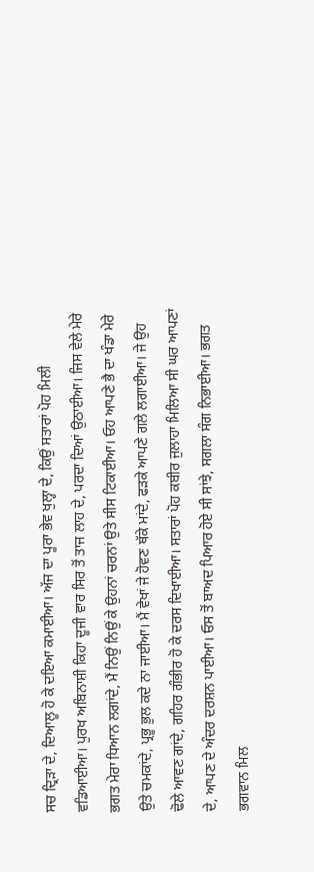ਸਚ ਦ੍ਰਿੜਾ ਦੇ, ਦਿਆਲੂ ਹੋ ਕੇ ਦਇਆ ਕਮਾਈਆ। ਅੱਜ ਦਾ ਪੂਰਾ ਭੇਵ ਖੁਲ੍ਹਾ ਦੇ, ਕਿਉਂ ਸਤਾਰਾਂ ਪੋਹ ਮਿਲੀ ਵਡਿਆਈਆ। ਪੁਰਖ ਅਬਿਨਾਸ਼ੀ ਕਿਹਾ ਦੂਜੀ ਵਾਰ ਸਿਰ ਤੋਂ ਤਾਜ ਲਾਹ ਦੇ, ਪਰਦਾ ਦਿਆਂ ਉਠਾਈਆ। ਜਿਸ ਵੇਲੇ ਮੇਰੇ ਭਗਤ ਮੇਰਾ ਧਿਆਨ ਲਗਾਂਦੇ, ਮੈਂ ਨਿਉਂ ਨਿਉਂ ਕੇ ਉਹਨਾਂ ਚਰਨਾਂ ਉਤੇ ਸੀਸ ਟਿਕਾਈਆ। ਓਹ ਆਪਣੇ ਭੈ ਦਾ ਖੰਡਾ ਮੇਰੇ ਉਤੇ ਚਮਕਾਂਦੇ, ਪ੍ਰਭੂ ਭੁਲ ਕਦੇ ਨਾ ਜਾਈਆ। ਮੈਂ ਵੇਖਾਂ ਜੇ ਹੋਵਣ ਥੱਕੇ ਮਾਂਦੇ, ਫੜਕੇ ਆਪਣੇ ਗਲੇ ਲਗਾਈਆ। ਜੇ ਉਹ ਢੋਲੇ ਆਵਣ ਗਾਂਦੇ, ਗਹਿਰ ਗੰਭੀਰ ਹੋ ਕੇ ਦਰਸ ਦਿਖਾਈਆ। ਸਤਾਰਾਂ ਪੋਹ ਕਬੀਰ ਜੁਲਾਹਾ ਮਿਲਿਆ ਸੀ ਘਰ ਆਪਣਾਂ ਦੇ, ਆਪਣ ਦੇ ਅੰਦਰ ਦਰਸ਼ਨ ਪਾਈਆ। ਓਸ ਤੋਂ ਬਾਅਦ ਪਿਆਰ ਹੋਏ ਸੀ ਸਾਂਝੇ, ਸਗਲਾ ਸੰਗ ਨਿਭਾਈਆ। ਭਗਤ ਭਗਵਾਨ ਮਿਲ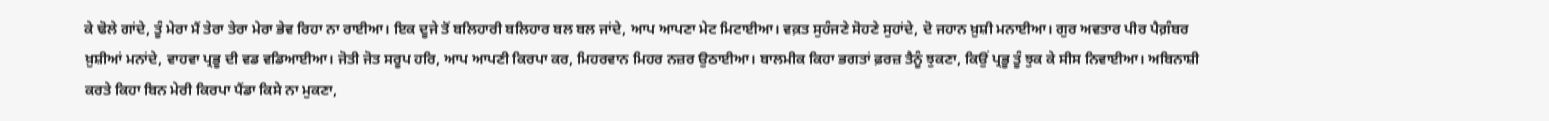ਕੇ ਢੋਲੇ ਗਾਂਦੇ, ਤੂੰ ਮੇਰਾ ਮੈਂ ਤੇਰਾ ਤੇਰਾ ਮੇਰਾ ਭੇਵ ਰਿਹਾ ਨਾ ਰਾਈਆ। ਇਕ ਦੂਜੇ ਤੋਂ ਬਲਿਹਾਰੀ ਬਲਿਹਾਰ ਬਲ ਬਲ ਜਾਂਦੇ, ਆਪ ਆਪਣਾ ਮੇਟ ਮਿਟਾਈਆ। ਵਕ਼ਤ ਸੁਹੰਜਣੇ ਸੋਹਣੇ ਸੁਹਾਂਦੇ, ਦੋ ਜਹਾਨ ਖ਼ੁਸ਼ੀ ਮਨਾਈਆ। ਗੁਰ ਅਵਤਾਰ ਪੀਰ ਪੈਗ਼ੰਬਰ ਖ਼ੁਸ਼ੀਆਂ ਮਨਾਂਦੇ, ਵਾਹਵਾ ਪ੍ਰਭੂ ਦੀ ਵਡ ਵਡਿਆਈਆ। ਜੋਤੀ ਜੋਤ ਸਰੂਪ ਹਰਿ, ਆਪ ਆਪਣੀ ਕਿਰਪਾ ਕਰ, ਮਿਹਰਵਾਨ ਮਿਹਰ ਨਜ਼ਰ ਉਠਾਈਆ। ਬਾਲਮੀਕ ਕਿਹਾ ਭਗਤਾਂ ਫ਼ਰਜ਼ ਤੈਨੂੰ ਝੁਕਣਾ, ਕਿਉਂ ਪ੍ਰਭੂ ਤੂੰ ਝੁਕ ਕੇ ਸੀਸ ਨਿਵਾਈਆ। ਅਬਿਨਾਸ਼ੀ ਕਰਤੇ ਕਿਹਾ ਬਿਨ ਮੇਰੀ ਕਿਰਪਾ ਪੈਂਡਾ ਕਿਸੇ ਨਾ ਮੁਕਣਾ,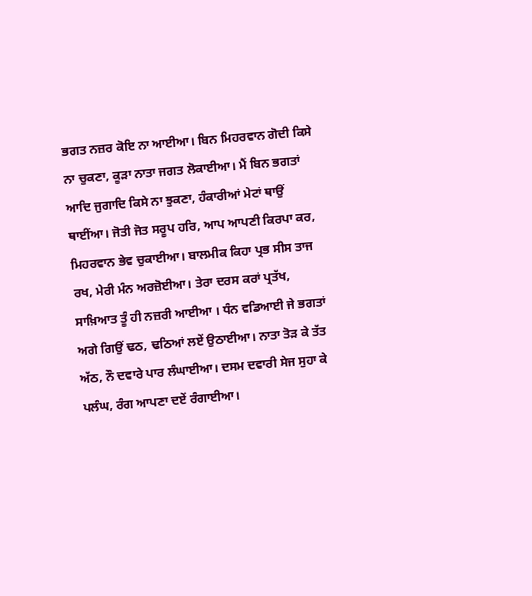ਭਗਤ ਨਜ਼ਰ ਕੋਇ ਨਾ ਆਈਆ। ਬਿਨ ਮਿਹਰਵਾਨ ਗੋਦੀ ਕਿਸੇ ਨਾ ਚੁਕਣਾ, ਕੂੜਾ ਨਾਤਾ ਜਗਤ ਲੋਕਾਈਆ। ਮੈਂ ਬਿਨ ਭਗਤਾਂ ਆਦਿ ਜੁਗਾਦਿ ਕਿਸੇ ਨਾ ਝੁਕਣਾ, ਹੰਕਾਰੀਆਂ ਮੇਟਾਂ ਥਾਉਂ ਥਾਈਂਆ। ਜੋਤੀ ਜੋਤ ਸਰੂਪ ਹਰਿ, ਆਪ ਆਪਣੀ ਕਿਰਪਾ ਕਰ, ਮਿਹਰਵਾਨ ਭੇਵ ਚੁਕਾਈਆ। ਬਾਲਮੀਕ ਕਿਹਾ ਪ੍ਰਭ ਸੀਸ ਤਾਜ ਰਖ, ਮੇਰੀ ਮੰਨ ਅਰਜ਼ੋਈਆ। ਤੇਰਾ ਦਰਸ ਕਰਾਂ ਪ੍ਰਤੱਖ, ਸਾਖ਼ਿਆਤ ਤੂੰ ਹੀ ਨਜ਼ਰੀ ਆਈਆ । ਧੰਨ ਵਡਿਆਈ ਜੇ ਭਗਤਾਂ ਅਗੇ ਗਿਉਂ ਢਠ, ਢਠਿਆਂ ਲਏਂ ਉਠਾਈਆ। ਨਾਤਾ ਤੋੜ ਕੇ ਤੱਤ ਅੱਠ, ਨੌ ਦਵਾਰੇ ਪਾਰ ਲੰਘਾਈਆ। ਦਸਮ ਦਵਾਰੀ ਸੇਜ ਸੁਹਾ ਕੇ ਪਲੰਘ, ਰੰਗ ਆਪਣਾ ਦਏਂ ਰੰਗਾਈਆ।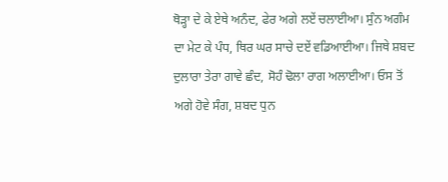ਥੋੜ੍ਹਾ ਦੇ ਕੇ ਏਥੇ ਅਨੰਦ, ਫੇਰ ਅਗੇ ਲਏਂ ਚਲਾਈਆ। ਸੁੰਨ ਅਗੰਮ ਦਾ ਮੇਟ ਕੇ ਪੰਧ, ਥਿਰ ਘਰ ਸਾਚੇ ਦਏਂ ਵਡਿਆਈਆ। ਜਿਥੇ ਸ਼ਬਦ ਦੁਲਾਰਾ ਤੇਰਾ ਗਾਵੇ ਛੰਦ, ਸੋਹੰ ਢੋਲਾ ਰਾਗ ਅਲਾਈਆ। ਓਸ ਤੋਂ ਅਗੇ ਹੋਵੇ ਸੰਗ, ਸ਼ਬਦ ਧੁਨ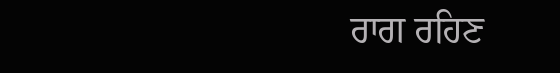ਰਾਗ ਰਹਿਣ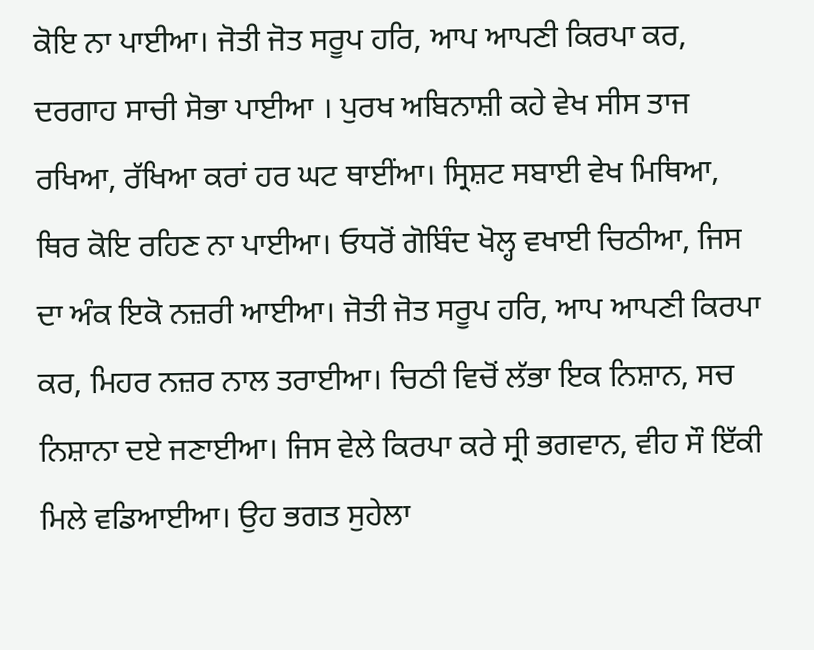ਕੋਇ ਨਾ ਪਾਈਆ। ਜੋਤੀ ਜੋਤ ਸਰੂਪ ਹਰਿ, ਆਪ ਆਪਣੀ ਕਿਰਪਾ ਕਰ, ਦਰਗਾਹ ਸਾਚੀ ਸੋਭਾ ਪਾਈਆ । ਪੁਰਖ ਅਬਿਨਾਸ਼ੀ ਕਹੇ ਵੇਖ ਸੀਸ ਤਾਜ ਰਖਿਆ, ਰੱਖਿਆ ਕਰਾਂ ਹਰ ਘਟ ਥਾਈਂਆ। ਸ੍ਰਿਸ਼ਟ ਸਬਾਈ ਵੇਖ ਮਿਥਿਆ, ਥਿਰ ਕੋਇ ਰਹਿਣ ਨਾ ਪਾਈਆ। ਓਧਰੋਂ ਗੋਬਿੰਦ ਖੋਲ੍ਹ ਵਖਾਈ ਚਿਠੀਆ, ਜਿਸ ਦਾ ਅੰਕ ਇਕੋ ਨਜ਼ਰੀ ਆਈਆ। ਜੋਤੀ ਜੋਤ ਸਰੂਪ ਹਰਿ, ਆਪ ਆਪਣੀ ਕਿਰਪਾ ਕਰ, ਮਿਹਰ ਨਜ਼ਰ ਨਾਲ ਤਰਾਈਆ। ਚਿਠੀ ਵਿਚੋਂ ਲੱਭਾ ਇਕ ਨਿਸ਼ਾਨ, ਸਚ ਨਿਸ਼ਾਨਾ ਦਏ ਜਣਾਈਆ। ਜਿਸ ਵੇਲੇ ਕਿਰਪਾ ਕਰੇ ਸ੍ਰੀ ਭਗਵਾਨ, ਵੀਹ ਸੌ ਇੱਕੀ ਮਿਲੇ ਵਡਿਆਈਆ। ਉਹ ਭਗਤ ਸੁਹੇਲਾ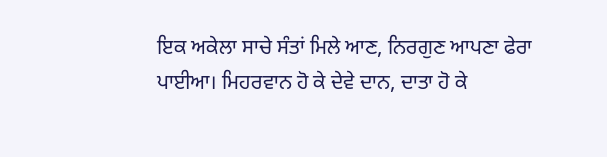ਇਕ ਅਕੇਲਾ ਸਾਚੇ ਸੰਤਾਂ ਮਿਲੇ ਆਣ, ਨਿਰਗੁਣ ਆਪਣਾ ਫੇਰਾ ਪਾਈਆ। ਮਿਹਰਵਾਨ ਹੋ ਕੇ ਦੇਵੇ ਦਾਨ, ਦਾਤਾ ਹੋ ਕੇ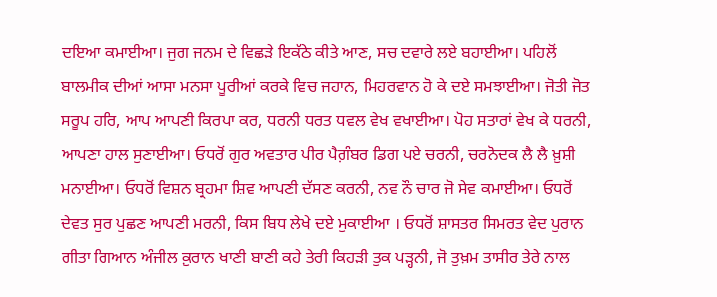ਦਇਆ ਕਮਾਈਆ। ਜੁਗ ਜਨਮ ਦੇ ਵਿਛੜੇ ਇਕੱਠੇ ਕੀਤੇ ਆਣ, ਸਚ ਦਵਾਰੇ ਲਏ ਬਹਾਈਆ। ਪਹਿਲੋਂ ਬਾਲਮੀਕ ਦੀਆਂ ਆਸਾ ਮਨਸਾ ਪੂਰੀਆਂ ਕਰਕੇ ਵਿਚ ਜਹਾਨ, ਮਿਹਰਵਾਨ ਹੋ ਕੇ ਦਏ ਸਮਝਾਈਆ। ਜੋਤੀ ਜੋਤ ਸਰੂਪ ਹਰਿ, ਆਪ ਆਪਣੀ ਕਿਰਪਾ ਕਰ, ਧਰਨੀ ਧਰਤ ਧਵਲ ਵੇਖ ਵਖਾਈਆ। ਪੋਹ ਸਤਾਰਾਂ ਵੇਖ ਕੇ ਧਰਨੀ, ਆਪਣਾ ਹਾਲ ਸੁਣਾਈਆ। ਓਧਰੋਂ ਗੁਰ ਅਵਤਾਰ ਪੀਰ ਪੈਗ਼ੰਬਰ ਡਿਗ ਪਏ ਚਰਨੀ, ਚਰਨੋਦਕ ਲੈ ਲੈ ਖ਼ੁਸ਼ੀ ਮਨਾਈਆ। ਓਧਰੋਂ ਵਿਸ਼ਨ ਬ੍ਰਹਮਾ ਸ਼ਿਵ ਆਪਣੀ ਦੱਸਣ ਕਰਨੀ, ਨਵ ਨੌ ਚਾਰ ਜੋ ਸੇਵ ਕਮਾਈਆ। ਓਧਰੋਂ ਦੇਵਤ ਸੁਰ ਪੁਛਣ ਆਪਣੀ ਮਰਨੀ, ਕਿਸ ਬਿਧ ਲੇਖੇ ਦਏ ਮੁਕਾਈਆ । ਓਧਰੋਂ ਸ਼ਾਸਤਰ ਸਿਮਰਤ ਵੇਦ ਪੁਰਾਨ ਗੀਤਾ ਗਿਆਨ ਅੰਜੀਲ ਕ਼ੁਰਾਨ ਖਾਣੀ ਬਾਣੀ ਕਹੇ ਤੇਰੀ ਕਿਹੜੀ ਤੁਕ ਪੜ੍ਹਨੀ, ਜੋ ਤੁਖ਼ਮ ਤਾਸੀਰ ਤੇਰੇ ਨਾਲ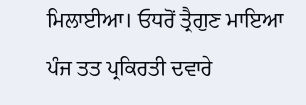ਮਿਲਾਈਆ। ਓਧਰੋਂ ਤ੍ਰੈਗੁਣ ਮਾਇਆ ਪੰਜ ਤਤ ਪ੍ਰਕਿਰਤੀ ਦਵਾਰੇ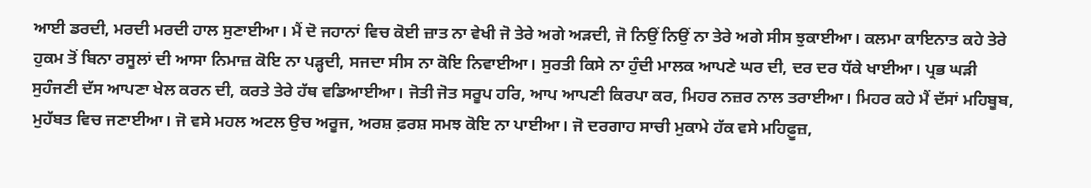ਆਈ ਡਰਦੀ, ਮਰਦੀ ਮਰਦੀ ਹਾਲ ਸੁਣਾਈਆ। ਮੈਂ ਦੋ ਜਹਾਨਾਂ ਵਿਚ ਕੋਈ ਜ਼ਾਤ ਨਾ ਵੇਖੀ ਜੋ ਤੇਰੇ ਅਗੇ ਅੜਦੀ, ਜੋ ਨਿਉਂ ਨਿਉਂ ਨਾ ਤੇਰੇ ਅਗੇ ਸੀਸ ਝੁਕਾਈਆ। ਕਲਮਾ ਕਾਇਨਾਤ ਕਹੇ ਤੇਰੇ ਹੁਕਮ ਤੋਂ ਬਿਨਾ ਰਸੂਲਾਂ ਦੀ ਆਸਾ ਨਿਮਾਜ਼ ਕੋਇ ਨਾ ਪੜ੍ਹਦੀ, ਸਜਦਾ ਸੀਸ ਨਾ ਕੋਇ ਨਿਵਾਈਆ। ਸੁਰਤੀ ਕਿਸੇ ਨਾ ਹੁੰਦੀ ਮਾਲਕ ਆਪਣੇ ਘਰ ਦੀ, ਦਰ ਦਰ ਧੱਕੇ ਖਾਈਆ। ਪ੍ਰਭ ਘੜੀ ਸੁਹੰਜਣੀ ਦੱਸ ਆਪਣਾ ਖੇਲ ਕਰਨ ਦੀ, ਕਰਤੇ ਤੇਰੇ ਹੱਥ ਵਡਿਆਈਆ। ਜੋਤੀ ਜੋਤ ਸਰੂਪ ਹਰਿ, ਆਪ ਆਪਣੀ ਕਿਰਪਾ ਕਰ, ਮਿਹਰ ਨਜ਼ਰ ਨਾਲ ਤਰਾਈਆ। ਮਿਹਰ ਕਹੇ ਮੈਂ ਦੱਸਾਂ ਮਹਿਬੂਬ, ਮੁਹੱਬਤ ਵਿਚ ਜਣਾਈਆ। ਜੋ ਵਸੇ ਮਹਲ ਅਟਲ ਉਚ ਅਰੂਜ, ਅਰਸ਼ ਫ਼ਰਸ਼ ਸਮਝ ਕੋਇ ਨਾ ਪਾਈਆ। ਜੋ ਦਰਗਾਹ ਸਾਚੀ ਮੁਕਾਮੇ ਹੱਕ ਵਸੇ ਮਹਿਫ਼ੂਜ਼,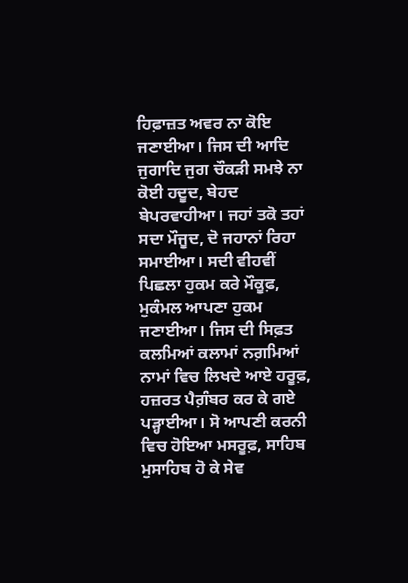ਹਿਫ਼ਾਜ਼ਤ ਅਵਰ ਨਾ ਕੋਇ ਜਣਾਈਆ। ਜਿਸ ਦੀ ਆਦਿ ਜੁਗਾਦਿ ਜੁਗ ਚੌਕੜੀ ਸਮਝੇ ਨਾ ਕੋਈ ਹਦੂਦ, ਬੇਹਦ ਬੇਪਰਵਾਹੀਆ। ਜਹਾਂ ਤਕੋ ਤਹਾਂ ਸਦਾ ਮੌਜੂਦ, ਦੋ ਜਹਾਨਾਂ ਰਿਹਾ ਸਮਾਈਆ। ਸਦੀ ਵੀਹਵੀਂ ਪਿਛਲਾ ਹੁਕਮ ਕਰੇ ਮੌਕੂਫ਼, ਮੁਕੰਮਲ ਆਪਣਾ ਹੁਕਮ ਜਣਾਈਆ। ਜਿਸ ਦੀ ਸਿਫ਼ਤ ਕਲਮਿਆਂ ਕਲਾਮਾਂ ਨਗ਼ਮਿਆਂ ਨਾਮਾਂ ਵਿਚ ਲਿਖਦੇ ਆਏ ਹਰੂਫ਼, ਹਜ਼ਰਤ ਪੈਗ਼ੰਬਰ ਕਰ ਕੇ ਗਏ ਪੜ੍ਹਾਈਆ। ਸੋ ਆਪਣੀ ਕਰਨੀ ਵਿਚ ਹੋਇਆ ਮਸਰੂਫ਼, ਸਾਹਿਬ ਮੁਸਾਹਿਬ ਹੋ ਕੇ ਸੇਵ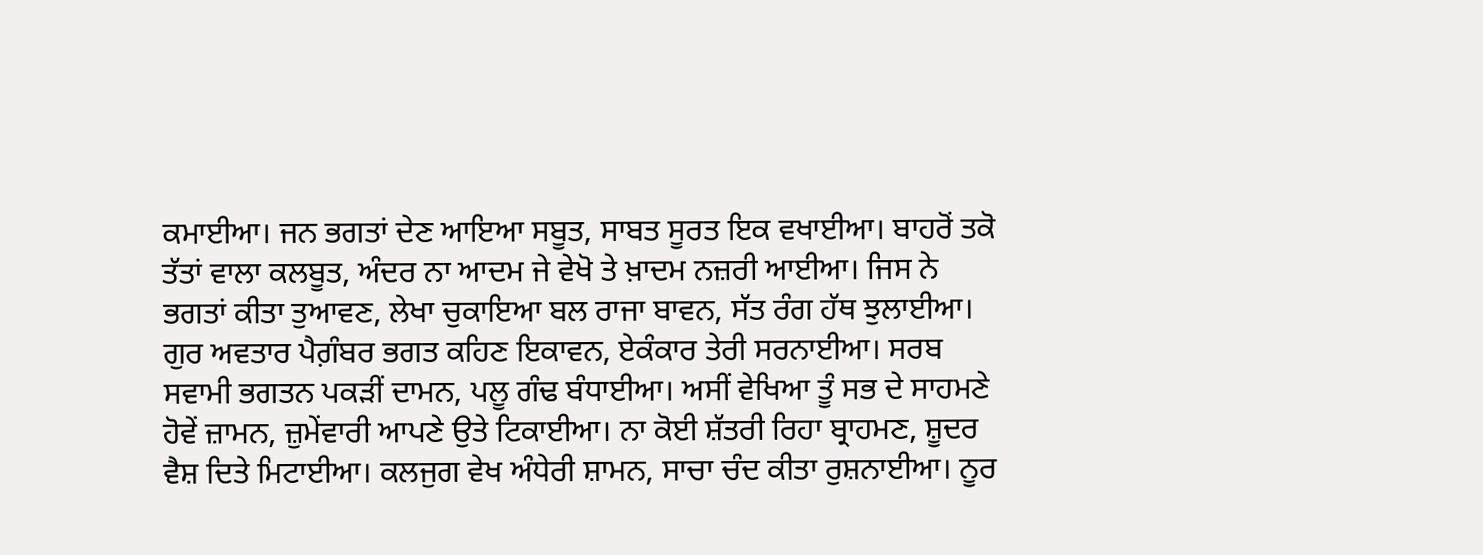ਕਮਾਈਆ। ਜਨ ਭਗਤਾਂ ਦੇਣ ਆਇਆ ਸਬੂਤ, ਸਾਬਤ ਸੂਰਤ ਇਕ ਵਖਾਈਆ। ਬਾਹਰੋਂ ਤਕੋ ਤੱਤਾਂ ਵਾਲਾ ਕਲਬੂਤ, ਅੰਦਰ ਨਾ ਆਦਮ ਜੇ ਵੇਖੋ ਤੇ ਖ਼ਾਦਮ ਨਜ਼ਰੀ ਆਈਆ। ਜਿਸ ਨੇ ਭਗਤਾਂ ਕੀਤਾ ਤੁਆਵਣ, ਲੇਖਾ ਚੁਕਾਇਆ ਬਲ ਰਾਜਾ ਬਾਵਨ, ਸੱਤ ਰੰਗ ਹੱਥ ਝੁਲਾਈਆ। ਗੁਰ ਅਵਤਾਰ ਪੈਗ਼ੰਬਰ ਭਗਤ ਕਹਿਣ ਇਕਾਵਨ, ਏਕੰਕਾਰ ਤੇਰੀ ਸਰਨਾਈਆ। ਸਰਬ ਸਵਾਮੀ ਭਗਤਨ ਪਕੜੀਂ ਦਾਮਨ, ਪਲੂ ਗੰਢ ਬੰਧਾਈਆ। ਅਸੀਂ ਵੇਖਿਆ ਤੂੰ ਸਭ ਦੇ ਸਾਹਮਣੇ ਹੋਵੇਂ ਜ਼ਾਮਨ, ਜ਼ੁਮੇਂਵਾਰੀ ਆਪਣੇ ਉਤੇ ਟਿਕਾਈਆ। ਨਾ ਕੋਈ ਸ਼ੱਤਰੀ ਰਿਹਾ ਬ੍ਰਾਹਮਣ, ਸ਼ੂਦਰ ਵੈਸ਼ ਦਿਤੇ ਮਿਟਾਈਆ। ਕਲਜੁਗ ਵੇਖ ਅੰਧੇਰੀ ਸ਼ਾਮਨ, ਸਾਚਾ ਚੰਦ ਕੀਤਾ ਰੁਸ਼ਨਾਈਆ। ਨੂਰ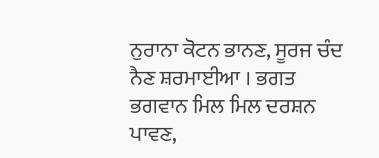ਨੁਰਾਨਾ ਕੋਟਨ ਭਾਨਣ, ਸੂਰਜ ਚੰਦ ਨੈਣ ਸ਼ਰਮਾਈਆ । ਭਗਤ ਭਗਵਾਨ ਮਿਲ ਮਿਲ ਦਰਸ਼ਨ ਪਾਵਣ,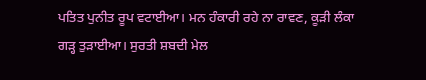ਪਤਿਤ ਪੁਨੀਤ ਰੂਪ ਵਟਾਈਆ। ਮਨ ਹੰਕਾਰੀ ਰਹੇ ਨਾ ਰਾਵਣ, ਕੂੜੀ ਲੰਕਾ ਗੜ੍ਹ ਤੁੜਾਈਆ। ਸੁਰਤੀ ਸ਼ਬਦੀ ਮੇਲ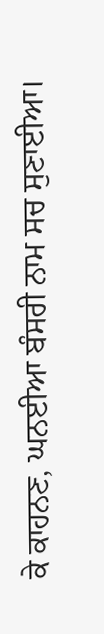ਕੇ ਕਾਹਨਣ, ਘਨਈਆ ਬੰਸਰੀ ਨਾਮ ਸਚ ਸੁਣਾਈਆ।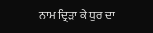ਨਾਮ ਦ੍ਰਿੜਾ ਕੇ ਧੁਰ ਦਾ